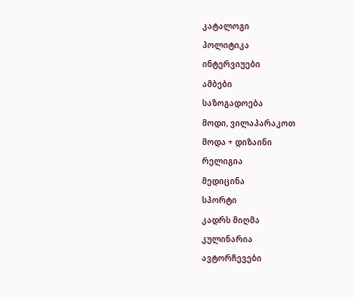კატალოგი
პოლიტიკა
ინტერვიუები
ამბები
საზოგადოება
მოდი, ვილაპარაკოთ
მოდა + დიზაინი
რელიგია
მედიცინა
სპორტი
კადრს მიღმა
კულინარია
ავტორჩევები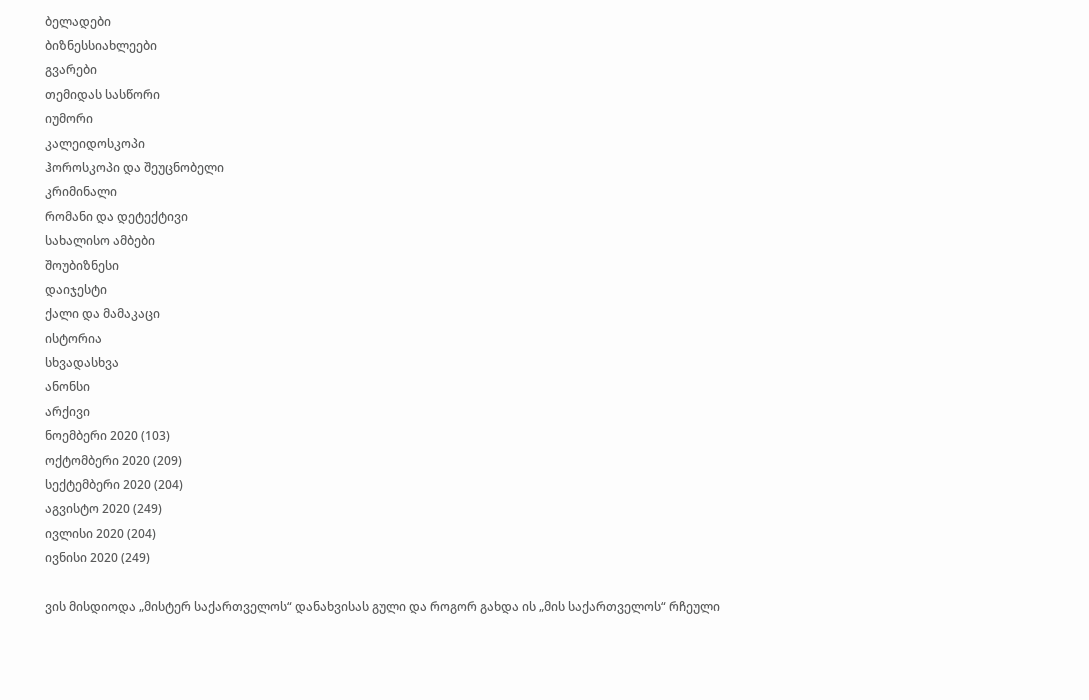ბელადები
ბიზნესსიახლეები
გვარები
თემიდას სასწორი
იუმორი
კალეიდოსკოპი
ჰოროსკოპი და შეუცნობელი
კრიმინალი
რომანი და დეტექტივი
სახალისო ამბები
შოუბიზნესი
დაიჯესტი
ქალი და მამაკაცი
ისტორია
სხვადასხვა
ანონსი
არქივი
ნოემბერი 2020 (103)
ოქტომბერი 2020 (209)
სექტემბერი 2020 (204)
აგვისტო 2020 (249)
ივლისი 2020 (204)
ივნისი 2020 (249)

ვის მისდიოდა „მისტერ საქართველოს“ დანახვისას გული და როგორ გახდა ის „მის საქართველოს“ რჩეული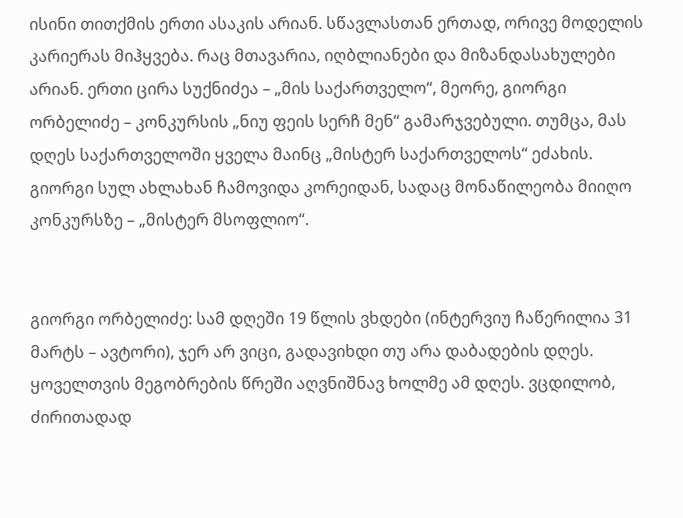ისინი თითქმის ერთი ასაკის არიან. სწავლასთან ერთად, ორივე მოდელის კარიერას მიჰყვება. რაც მთავარია, იღბლიანები და მიზანდასახულები არიან. ერთი ცირა სუქნიძეა – „მის საქართველო“, მეორე, გიორგი ორბელიძე – კონკურსის „ნიუ ფეის სერჩ მენ“ გამარჯვებული. თუმცა, მას დღეს საქართველოში ყველა მაინც „მისტერ საქართველოს“ ეძახის. გიორგი სულ ახლახან ჩამოვიდა კორეიდან, სადაც მონაწილეობა მიიღო კონკურსზე – „მისტერ მსოფლიო“.


გიორგი ორბელიძე: სამ დღეში 19 წლის ვხდები (ინტერვიუ ჩაწერილია 31 მარტს – ავტორი), ჯერ არ ვიცი, გადავიხდი თუ არა დაბადების დღეს. ყოველთვის მეგობრების წრეში აღვნიშნავ ხოლმე ამ დღეს. ვცდილობ, ძირითადად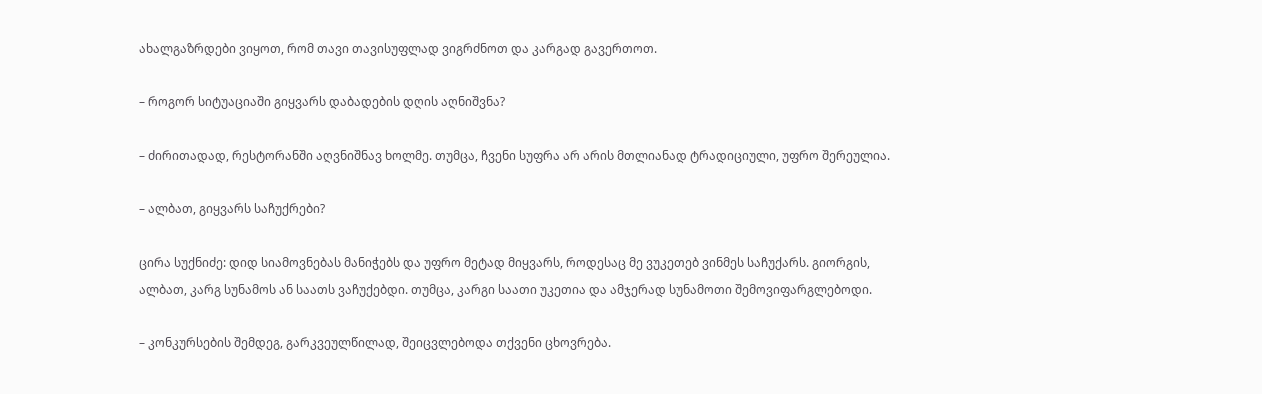ახალგაზრდები ვიყოთ, რომ თავი თავისუფლად ვიგრძნოთ და კარგად გავერთოთ.

– როგორ სიტუაციაში გიყვარს დაბადების დღის აღნიშვნა?

– ძირითადად, რესტორანში აღვნიშნავ ხოლმე. თუმცა, ჩვენი სუფრა არ არის მთლიანად ტრადიციული, უფრო შერეულია.

– ალბათ, გიყვარს საჩუქრები?

ცირა სუქნიძე: დიდ სიამოვნებას მანიჭებს და უფრო მეტად მიყვარს, როდესაც მე ვუკეთებ ვინმეს საჩუქარს. გიორგის, ალბათ, კარგ სუნამოს ან საათს ვაჩუქებდი. თუმცა, კარგი საათი უკეთია და ამჯერად სუნამოთი შემოვიფარგლებოდი.

– კონკურსების შემდეგ, გარკვეულწილად, შეიცვლებოდა თქვენი ცხოვრება.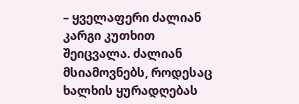– ყველაფერი ძალიან კარგი კუთხით შეიცვალა. ძალიან მსიამოვნებს, როდესაც ხალხის ყურადღებას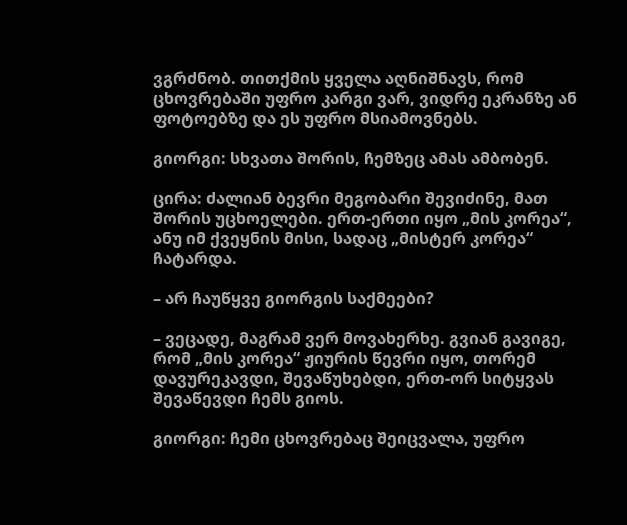ვგრძნობ. თითქმის ყველა აღნიშნავს, რომ ცხოვრებაში უფრო კარგი ვარ, ვიდრე ეკრანზე ან ფოტოებზე და ეს უფრო მსიამოვნებს.

გიორგი: სხვათა შორის, ჩემზეც ამას ამბობენ.

ცირა: ძალიან ბევრი მეგობარი შევიძინე, მათ შორის უცხოელები. ერთ-ერთი იყო „მის კორეა“, ანუ იმ ქვეყნის მისი, სადაც „მისტერ კორეა“ ჩატარდა.

– არ ჩაუწყვე გიორგის საქმეები?

– ვეცადე, მაგრამ ვერ მოვახერხე. გვიან გავიგე, რომ „მის კორეა“ ჟიურის წევრი იყო, თორემ დავურეკავდი, შევაწუხებდი, ერთ-ორ სიტყვას შევაწევდი ჩემს გიოს.

გიორგი: ჩემი ცხოვრებაც შეიცვალა, უფრო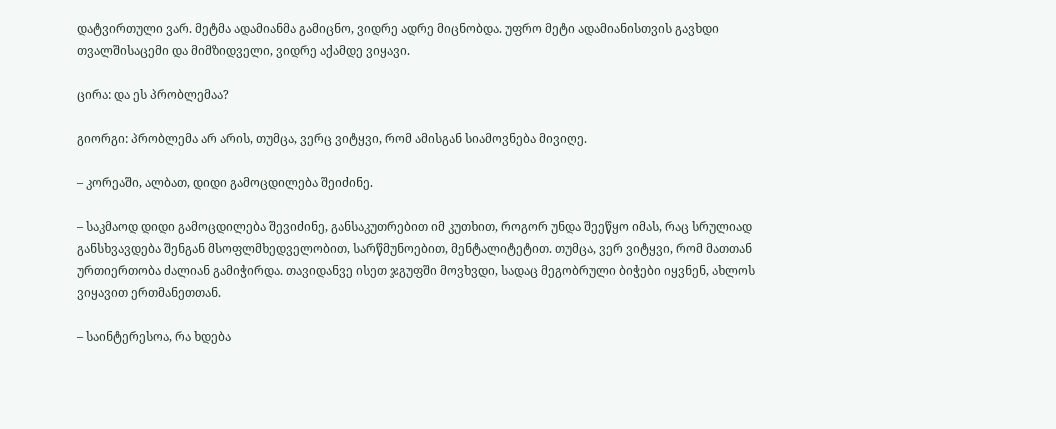დატვირთული ვარ. მეტმა ადამიანმა გამიცნო, ვიდრე ადრე მიცნობდა. უფრო მეტი ადამიანისთვის გავხდი თვალშისაცემი და მიმზიდველი, ვიდრე აქამდე ვიყავი.

ცირა: და ეს პრობლემაა?

გიორგი: პრობლემა არ არის, თუმცა, ვერც ვიტყვი, რომ ამისგან სიამოვნება მივიღე.

– კორეაში, ალბათ, დიდი გამოცდილება შეიძინე.

– საკმაოდ დიდი გამოცდილება შევიძინე, განსაკუთრებით იმ კუთხით, როგორ უნდა შეეწყო იმას, რაც სრულიად განსხვავდება შენგან მსოფლმხედველობით, სარწმუნოებით, მენტალიტეტით. თუმცა, ვერ ვიტყვი, რომ მათთან ურთიერთობა ძალიან გამიჭირდა. თავიდანვე ისეთ ჯგუფში მოვხვდი, სადაც მეგობრული ბიჭები იყვნენ, ახლოს ვიყავით ერთმანეთთან.

– საინტერესოა, რა ხდება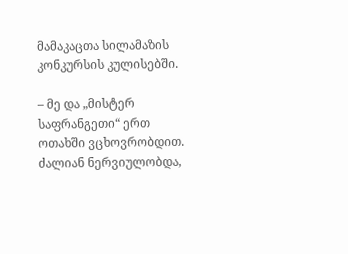მამაკაცთა სილამაზის კონკურსის კულისებში.

– მე და „მისტერ საფრანგეთი“ ერთ ოთახში ვცხოვრობდით. ძალიან ნერვიულობდა,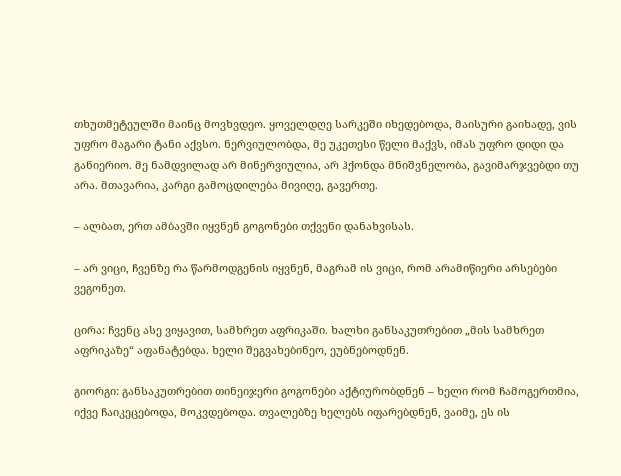თხუთმეტეულში მაინც მოვხვდეო. ყოველდღე სარკეში იხედებოდა, მაისური გაიხადე, ვის უფრო მაგარი ტანი აქვსო. ნერვიულობდა, მე უკეთესი წელი მაქვს, იმას უფრო დიდი და განიერიო. მე ნამდვილად არ მინერვიულია, არ ჰქონდა მნიშვნელობა, გავიმარჯვებდი თუ არა. მთავარია, კარგი გამოცდილება მივიღე, გავერთე.

– ალბათ, ერთ ამბავში იყვნენ გოგონები თქვენი დანახვისას.

– არ ვიცი, ჩვენზე რა წარმოდგენის იყვნენ, მაგრამ ის ვიცი, რომ არამიწიერი არსებები ვეგონეთ.

ცირა: ჩვენც ასე ვიყავით, სამხრეთ აფრიკაში. ხალხი განსაკუთრებით „მის სამხრეთ აფრიკაზე“ აფანატებდა. ხელი შეგვახებინეო, ეუბნებოდნენ.

გიორგი: განსაკუთრებით თინეიჯერი გოგონები აქტიურობდნენ – ხელი რომ ჩამოგერთმია, იქვე ჩაიკეცებოდა, მოკვდებოდა. თვალებზე ხელებს იფარებდნენ, ვაიმე, ეს ის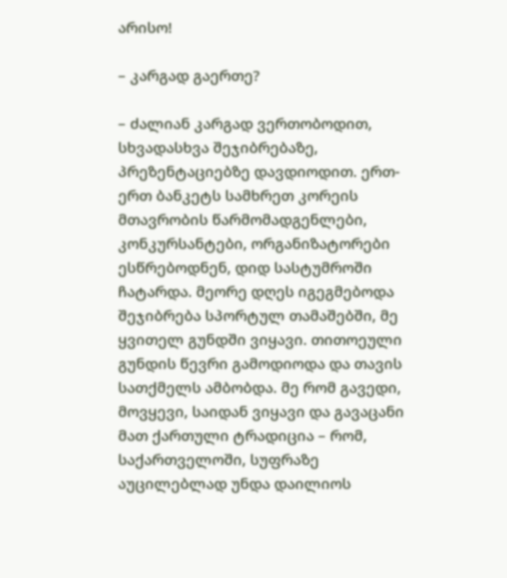არისო!

– კარგად გაერთე?

– ძალიან კარგად ვერთობოდით, სხვადასხვა შეჯიბრებაზე, პრეზენტაციებზე დავდიოდით. ერთ-ერთ ბანკეტს სამხრეთ კორეის მთავრობის წარმომადგენლები, კონკურსანტები, ორგანიზატორები ესწრებოდნენ, დიდ სასტუმროში ჩატარდა. მეორე დღეს იგეგმებოდა შეჯიბრება სპორტულ თამაშებში, მე ყვითელ გუნდში ვიყავი. თითოეული გუნდის წევრი გამოდიოდა და თავის სათქმელს ამბობდა. მე რომ გავედი, მოვყევი, საიდან ვიყავი და გავაცანი მათ ქართული ტრადიცია – რომ, საქართველოში, სუფრაზე აუცილებლად უნდა დაილიოს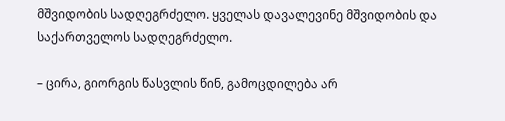მშვიდობის სადღეგრძელო. ყველას დავალევინე მშვიდობის და საქართველოს სადღეგრძელო.

– ცირა, გიორგის წასვლის წინ, გამოცდილება არ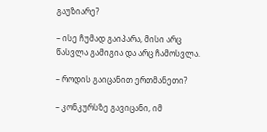გაუზიარე?

– ისე ჩუმად გაიპარა, მისი არც წასვლა გამიგია და არც ჩამოსვლა.

– როდის გაიცანით ერთმანეთი?

– კონკურსზე გავიცანი, იმ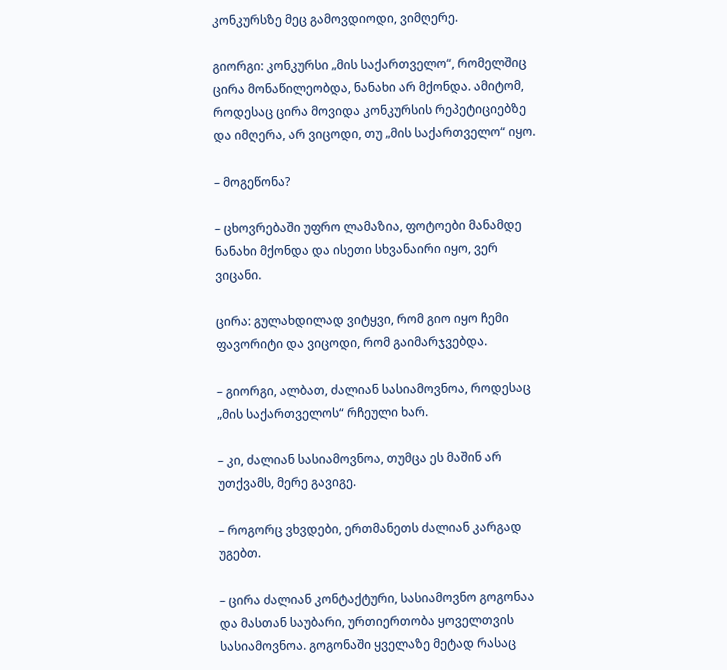კონკურსზე მეც გამოვდიოდი, ვიმღერე.

გიორგი: კონკურსი „მის საქართველო“, რომელშიც ცირა მონაწილეობდა, ნანახი არ მქონდა. ამიტომ, როდესაც ცირა მოვიდა კონკურსის რეპეტიციებზე და იმღერა, არ ვიცოდი, თუ „მის საქართველო“ იყო.

– მოგეწონა?

– ცხოვრებაში უფრო ლამაზია, ფოტოები მანამდე ნანახი მქონდა და ისეთი სხვანაირი იყო, ვერ ვიცანი.

ცირა: გულახდილად ვიტყვი, რომ გიო იყო ჩემი ფავორიტი და ვიცოდი, რომ გაიმარჯვებდა.

– გიორგი, ალბათ, ძალიან სასიამოვნოა, როდესაც „მის საქართველოს“ რჩეული ხარ.

– კი, ძალიან სასიამოვნოა, თუმცა ეს მაშინ არ უთქვამს, მერე გავიგე.

– როგორც ვხვდები, ერთმანეთს ძალიან კარგად უგებთ.

– ცირა ძალიან კონტაქტური, სასიამოვნო გოგონაა და მასთან საუბარი, ურთიერთობა ყოველთვის სასიამოვნოა. გოგონაში ყველაზე მეტად რასაც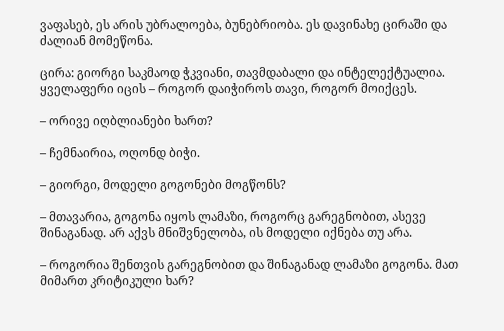ვაფასებ, ეს არის უბრალოება, ბუნებრიობა. ეს დავინახე ცირაში და ძალიან მომეწონა.

ცირა: გიორგი საკმაოდ ჭკვიანი, თავმდაბალი და ინტელექტუალია. ყველაფერი იცის – როგორ დაიჭიროს თავი, როგორ მოიქცეს.

– ორივე იღბლიანები ხართ?

– ჩემნაირია, ოღონდ ბიჭი.

– გიორგი, მოდელი გოგონები მოგწონს?

– მთავარია, გოგონა იყოს ლამაზი, როგორც გარეგნობით, ასევე შინაგანად. არ აქვს მნიშვნელობა, ის მოდელი იქნება თუ არა.

– როგორია შენთვის გარეგნობით და შინაგანად ლამაზი გოგონა. მათ მიმართ კრიტიკული ხარ?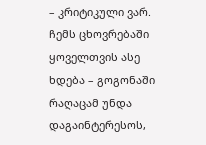– კრიტიკული ვარ. ჩემს ცხოვრებაში ყოველთვის ასე ხდება – გოგონაში რაღაცამ უნდა დაგაინტერესოს,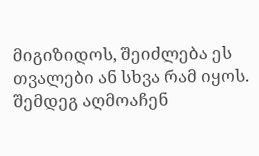მიგიზიდოს, შეიძლება ეს თვალები ან სხვა რამ იყოს. შემდეგ აღმოაჩენ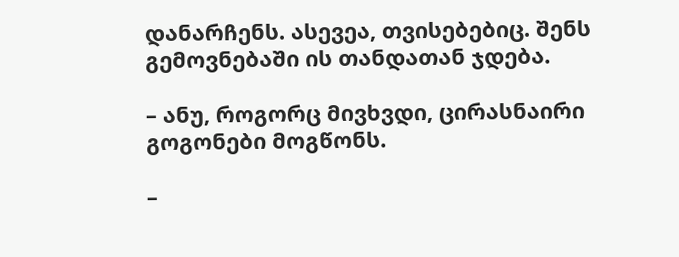დანარჩენს. ასევეა, თვისებებიც. შენს გემოვნებაში ის თანდათან ჯდება.

– ანუ, როგორც მივხვდი, ცირასნაირი გოგონები მოგწონს.

–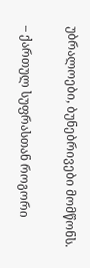უბრალოები, ბუნებრივები მომწონს.

– ქართულ სუფრასთან როგორი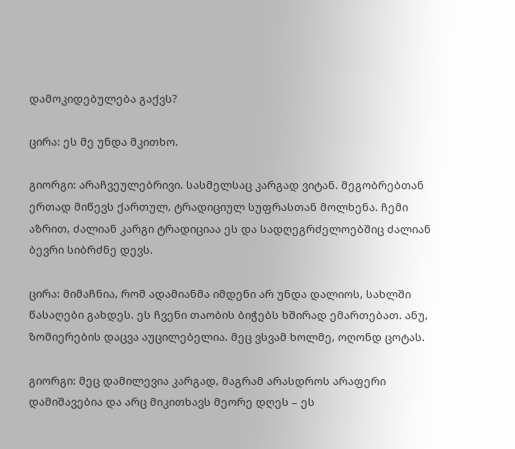დამოკიდებულება გაქვს?

ცირა: ეს მე უნდა მკითხო.

გიორგი: არაჩვეულებრივი. სასმელსაც კარგად ვიტან. მეგობრებთან ერთად მიწევს ქართულ, ტრადიციულ სუფრასთან მოლხენა. ჩემი აზრით, ძალიან კარგი ტრადიციაა ეს და სადღეგრძელოებშიც ძალიან ბევრი სიბრძნე დევს.

ცირა: მიმაჩნია, რომ ადამიანმა იმდენი არ უნდა დალიოს, სახლში წასაღები გახდეს. ეს ჩვენი თაობის ბიჭებს ხშირად ემართებათ. ანუ, ზომიერების დაცვა აუცილებელია. მეც ვსვამ ხოლმე, ოღონდ ცოტას.

გიორგი: მეც დამილევია კარგად, მაგრამ არასდროს არაფერი დამიშავებია და არც მიკითხავს მეორე დღეს – ეს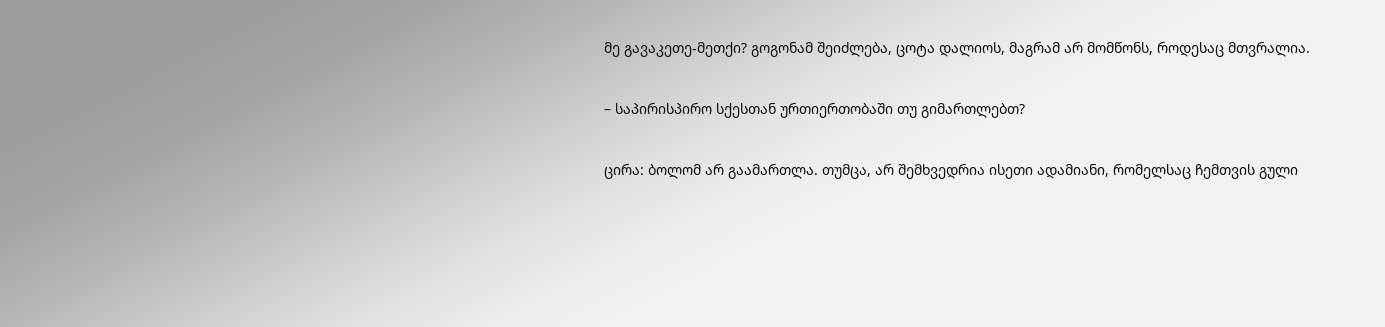მე გავაკეთე-მეთქი? გოგონამ შეიძლება, ცოტა დალიოს, მაგრამ არ მომწონს, როდესაც მთვრალია.

– საპირისპირო სქესთან ურთიერთობაში თუ გიმართლებთ?

ცირა: ბოლომ არ გაამართლა. თუმცა, არ შემხვედრია ისეთი ადამიანი, რომელსაც ჩემთვის გული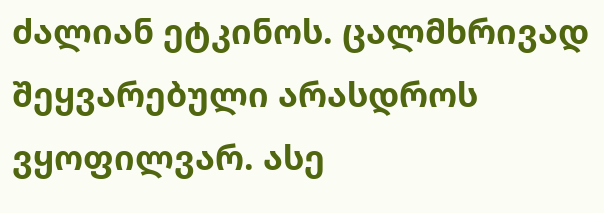ძალიან ეტკინოს. ცალმხრივად შეყვარებული არასდროს ვყოფილვარ. ასე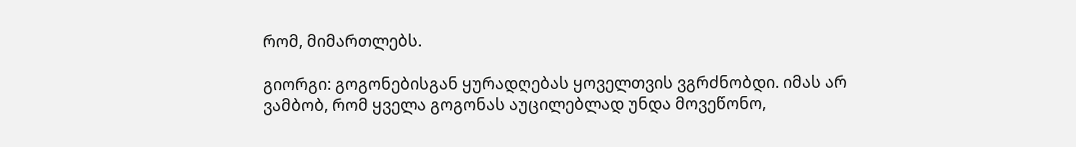რომ, მიმართლებს.

გიორგი: გოგონებისგან ყურადღებას ყოველთვის ვგრძნობდი. იმას არ ვამბობ, რომ ყველა გოგონას აუცილებლად უნდა მოვეწონო,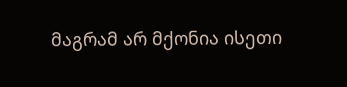მაგრამ არ მქონია ისეთი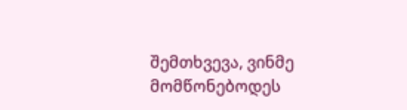შემთხვევა, ვინმე მომწონებოდეს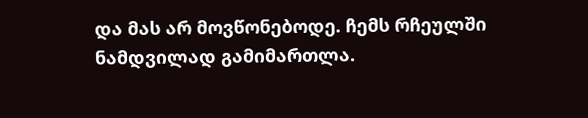და მას არ მოვწონებოდე. ჩემს რჩეულში ნამდვილად გამიმართლა.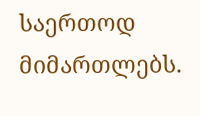საერთოდ მიმართლებს.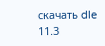скачать dle 11.3